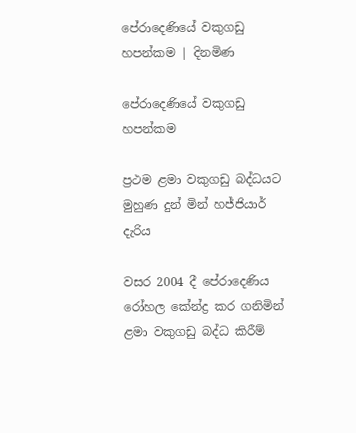පේරාදෙණියේ වකුගඩු හපන්කම | දිනමිණ

පේරාදෙණියේ වකුගඩු හපන්කම

ප්‍රථම ළමා වකුගඩු බද්ධයට මුහුණ දුන් මින් හජ්ජියාර් දැරිය

වසර 2004 දී පේරාදෙණිය රෝහල කේන්ද්‍ර කර ගනිමින් ළමා වකුගඩු බද්ධ කිරීම්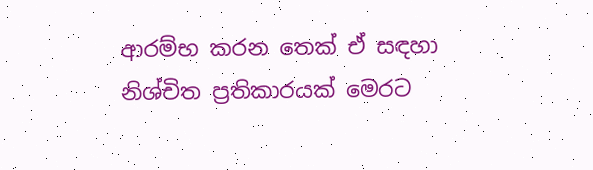ආරම්භ කරන තෙක් ඒ සඳහා නිශ්චිත ප්‍රතිකාරයක් මෙරට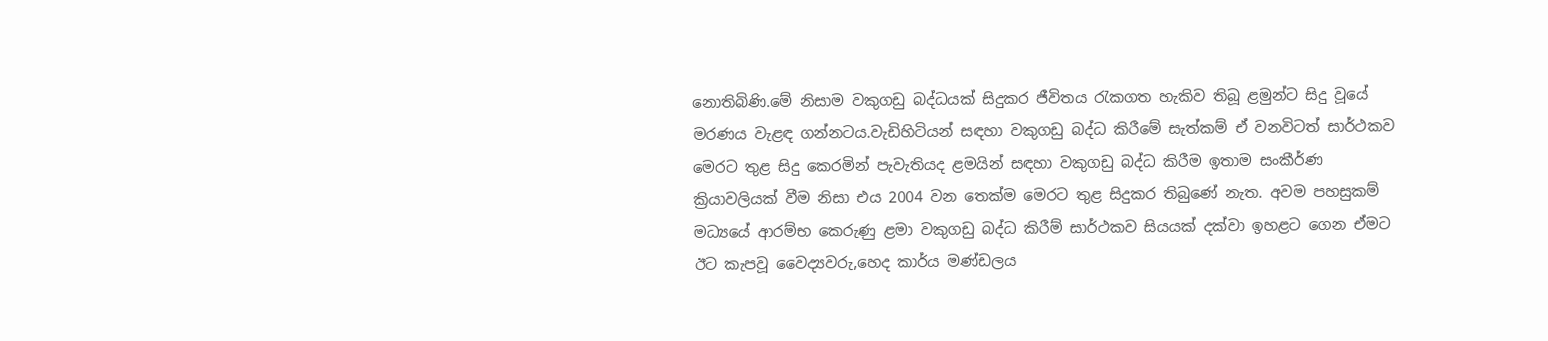නොතිබිණි.මේ නිසාම වකුගඩු බද්ධයක් සිදුකර ජීවිතය රැකගත හැකිව තිබූ ළමුන්ට සිදු වූයේ මරණය වැළඳ ගන්නටය.වැඩිහිටියන් සඳහා වකුගඩු බද්ධ කිරීමේ සැත්කම් ඒ වනවිටත් සාර්ථකව මෙරට තුළ සිදු කෙරමින් පැවැතියද ළමයින් සඳහා වකුගඩු බද්ධ කිරීම ඉතාම සංකීර්ණ ක්‍රියාවලියක් වීම නිසා එය 2004 වන තෙක්ම මෙරට තුළ සිදුකර තිබුණේ නැත. අවම පහසුකම් මධ්‍යයේ ආරම්භ කෙරුණු ළමා වකුගඩු බද්ධ කිරීම් සාර්ථකව සියයක් දක්වා ඉහළට ගෙන ඒමට ඊට කැපවූ වෛද්‍යවරු,හෙද කාර්ය මණ්ඩලය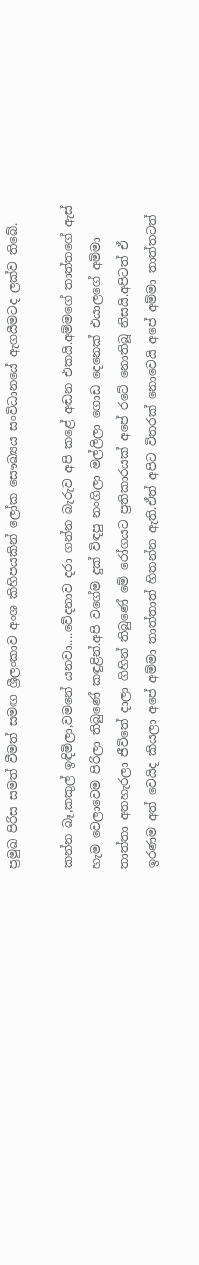ප්‍රමුඛ පිරිස සමත් වීමත් සමඟ ශ්‍රීලංකාව අංශ කිහිපයකින් ලෝක සෞඛ්‍යය සංවිධානයේ ඇගයීමටද ලක්ව තිබේ.

කන්න බෑ,කකුල් ඉඳිමිලා,වමනේ යනවා....වේදනාව දරා ගන්න බැරුව අපි කළේ අඬන එකයි.අම්මගේ තාත්තගේ ඇස් හැම වෙලාවෙම පිරිලා තිබුණේ කඳුළින්.අපි වගේම දුක් විඳපු නංගිලා මල්ලිලා ගොඩ දෙනෙක් එයාලගේ අම්මා තාත්තා අතහැරලා ජීවිතේ දාලා ගිහින් තිබුණේ මේ රෝගයට ප්‍රතිකාරයක් අපේ රටේ නොතිබූ නිසයි.අපිටත් ඒ ඉරණම අත් වෙයිද කියලා අපේ අම්මා තාත්තාත් හිතන්න ඇති.ඒත් අපිට විතරක් නොවෙයි අපේ අම්මා තාත්තටත්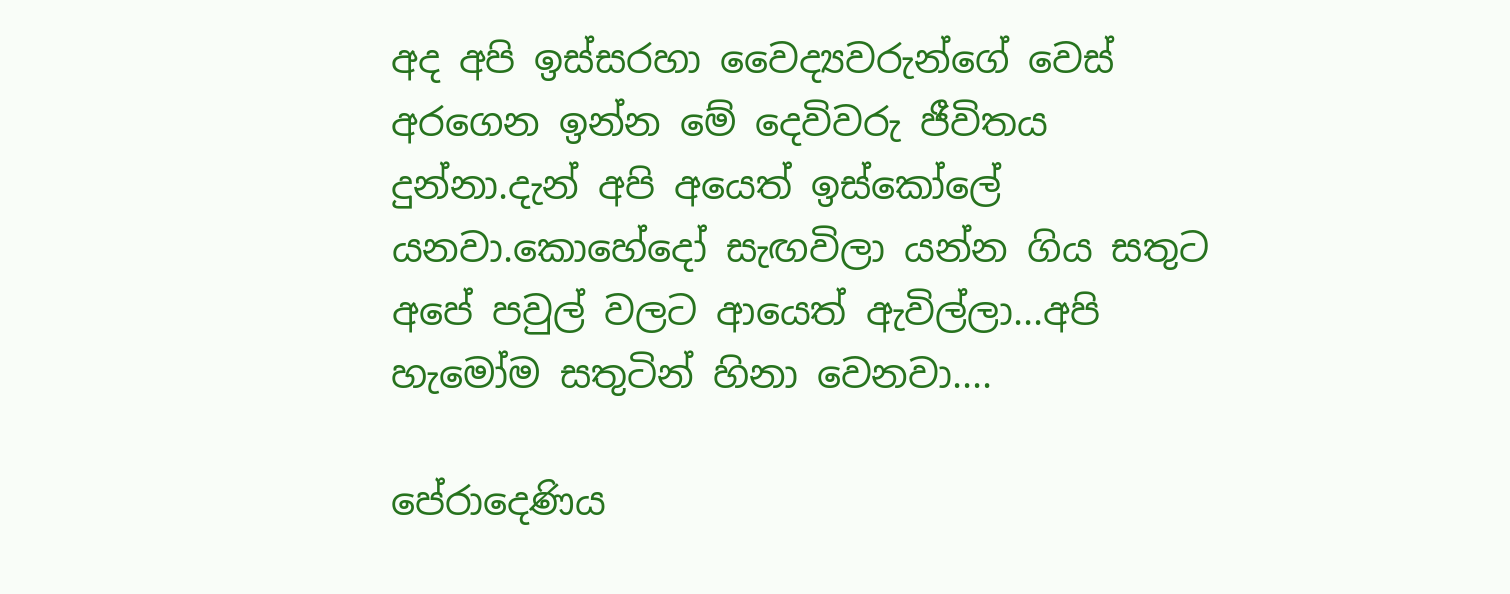අද අපි ඉස්සරහා වෛද්‍යවරුන්ගේ වෙස් අරගෙන ඉන්න මේ දෙවිවරු ජීවිතය දුන්නා.දැන් අපි අයෙත් ඉස්කෝලේ යනවා.කොහේදෝ සැඟවිලා යන්න ගිය සතුට අපේ පවුල් වලට ආයෙත් ඇවිල්ලා...අපි හැමෝම සතුටින් හිනා වෙනවා....

පේරාදෙණිය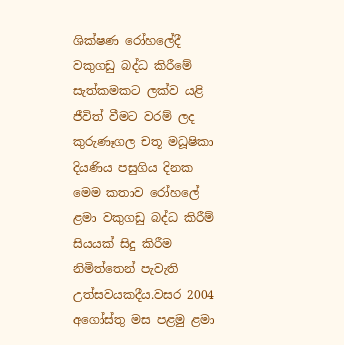ශික්ෂණ රෝහලේදී වකුගඩු බද්ධ කිරීමේ සැත්කමකට ලක්ව යළි ජීවිත් වීමට වරම් ලද කුරුණෑගල චතූ මධූෂිකා දියණිය පසුගිය දිනක මෙම කතාව රෝහලේ ළමා වකුගඩු බද්ධ කිරීම් සියයක් සිදු කිරීම නිමිත්තෙන් පැවැති උත්සවයකදීය.වසර 2004 අගෝස්තු මස පළමු ළමා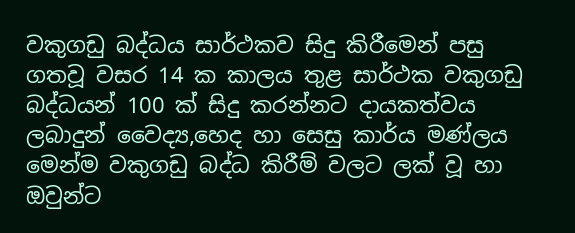වකුගඩු බද්ධය සාර්ථකව සිදු කිරීමෙන් පසු ගතවූ වසර 14 ක කාලය තුළ සාර්ථක වකුගඩු බද්ධයන් 100 ක් සිදු කරන්නට දායකත්වය ලබාදුන් වෛද්‍ය,හෙද හා සෙසු කාර්ය මණ්ලය මෙන්ම වකුගඩු බද්ධ කිරීම් වලට ලක් වූ හා ඔවුන්ට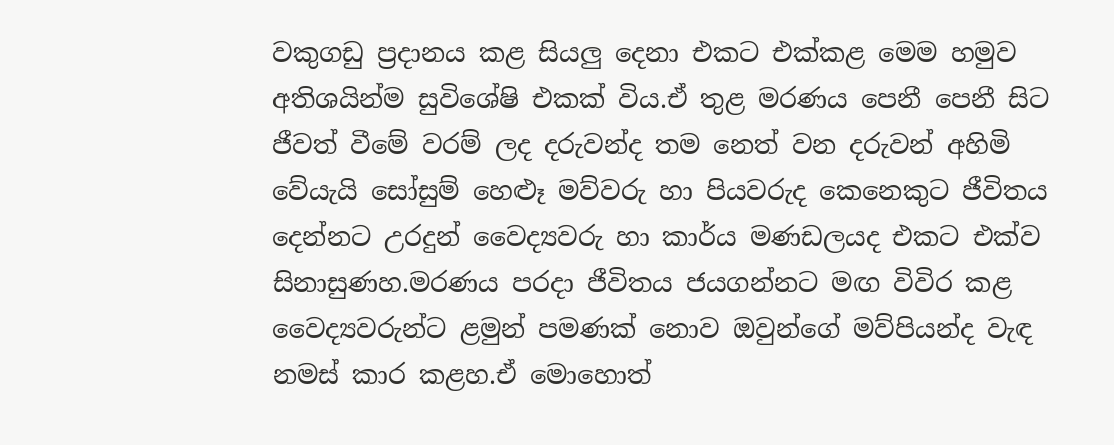වකුගඩු ප්‍රදානය කළ සියලු දෙනා එකට එක්කළ මෙම හමුව අතිශයින්ම සුවිශේෂි එකක් විය.ඒ තුළ මරණය පෙනී පෙනී සිට ජීවත් වීමේ වරම් ලද දරුවන්ද තම නෙත් වන දරුවන් අහිමි වේයැයි සෝසුම් හෙළූ මව්වරු හා පියවරුද කෙනෙකුට ජීවිතය දෙන්නට උරදුන් වෛද්‍යවරු හා කාර්ය මණඩලයද එකට එක්ව සිනාසුණහ.මරණය පරදා ජීවිතය ජයගන්නට මඟ විවිර කළ වෛද්‍යවරුන්ට ළමුන් පමණක් නොව ඔවුන්ගේ මව්පියන්ද වැඳ නමස් කාර කළහ.ඒ මොහොත්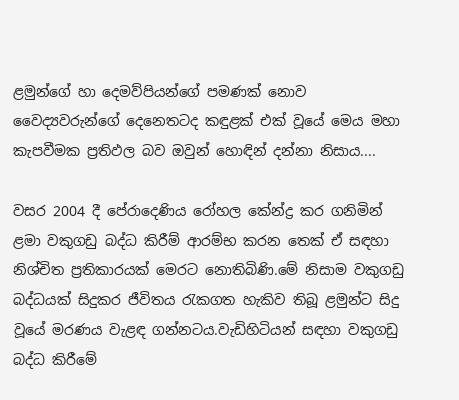ළමුන්ගේ හා දෙමව්පියන්ගේ පමණක් නොව වෛද්‍යවරුන්ගේ දෙනෙතටද කඳුළක් එක් වූයේ මෙය මහා කැපවීමක ප්‍රතිඵල බව ඔවුන් හොඳින් දන්නා නිසාය....

වසර 2004 දී පේරාදෙණිය රෝහල කේන්ද්‍ර කර ගනිමින් ළමා වකුගඩු බද්ධ කිරීම් ආරම්භ කරන තෙක් ඒ සඳහා නිශ්චිත ප්‍රතිකාරයක් මෙරට නොතිබිණි.මේ නිසාම වකුගඩු බද්ධයක් සිදුකර ජීවිතය රැකගත හැකිව තිබූ ළමුන්ට සිදු වූයේ මරණය වැළඳ ගන්නටය.වැඩිහිටියන් සඳහා වකුගඩු බද්ධ කිරීමේ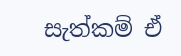සැත්කම් ඒ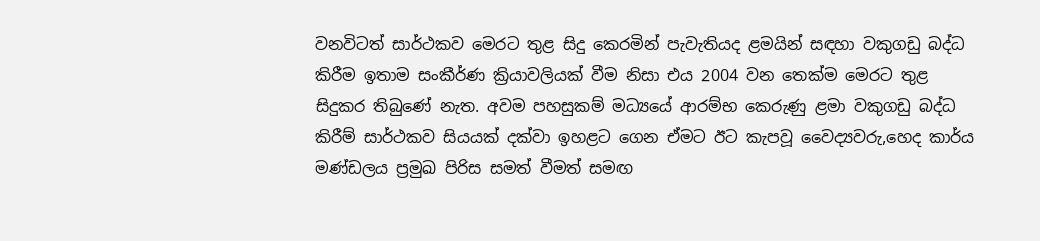වනවිටත් සාර්ථකව මෙරට තුළ සිදු කෙරමින් පැවැතියද ළමයින් සඳහා වකුගඩු බද්ධ කිරීම ඉතාම සංකීර්ණ ක්‍රියාවලියක් වීම නිසා එය 2004 වන තෙක්ම මෙරට තුළ සිදුකර තිබුණේ නැත. අවම පහසුකම් මධ්‍යයේ ආරම්භ කෙරුණු ළමා වකුගඩු බද්ධ කිරීම් සාර්ථකව සියයක් දක්වා ඉහළට ගෙන ඒමට ඊට කැපවූ වෛද්‍යවරු,හෙද කාර්ය මණ්ඩලය ප්‍රමුඛ පිරිස සමත් වීමත් සමඟ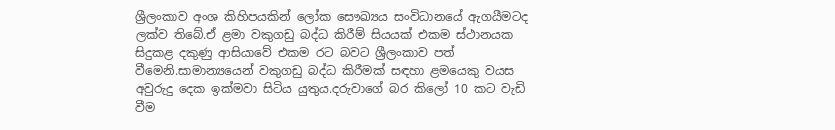ශ්‍රීලංකාව අංශ කිහිපයකින් ලෝක සෞඛ්‍යය සංවිධානයේ ඇගයීමටද ලක්ව තිබේ.ඒ ළමා වකුගඩු බද්ධ කිරීම් සියයක් එකම ස්ථානයක සිදුකළ දකුණු ආසියාවේ එකම රට බවට ශ්‍රීලංකාව පත් වීමෙනි.සාමාන්‍යයෙන් වකුගඩු බද්ධ කිරීමක් සඳහා ළමයෙකු වයස අවුරුදු දෙක ඉක්මවා සිටිය යුතුය.දරුවාගේ බර කිලෝ 10 කට වැඩි වීම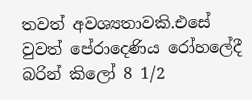තවත් අවශ්‍යතාවකි.එසේ වුවත් පේරාදෙණිය රෝහලේදී බරින් කිලෝ 8 1/2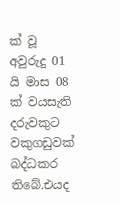ක් වූ අවුරුදු 01 යි මාස 08 ක් වයසැති දරුවකුට වකුගඩුවක් බද්ධකර තිබේ.එයද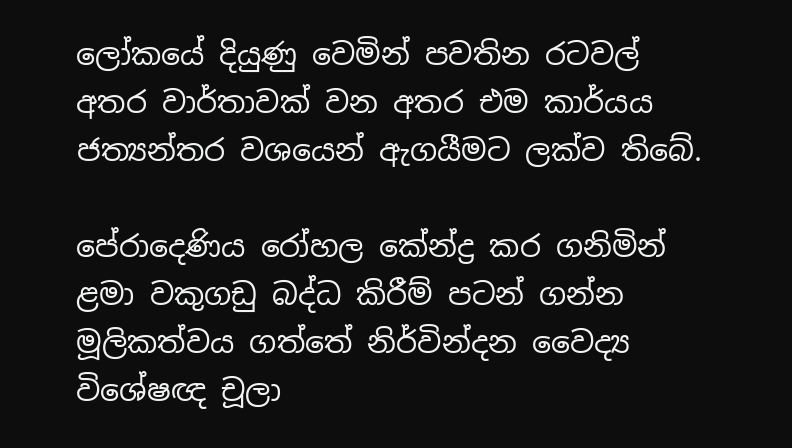ලෝකයේ දියුණු වෙමින් පවතින රටවල් අතර වාර්තාවක් වන අතර එම කාර්යය ජත්‍යන්තර වශයෙන් ඇගයීමට ලක්ව තිබේ.

පේරාදෙණිය රෝහල කේන්ද්‍ර කර ගනිමින් ළමා වකුගඩු බද්ධ කිරීම් පටන් ගන්න මූලිකත්වය ගත්තේ නිර්වින්දන වෛද්‍ය විශේෂඥ චූලා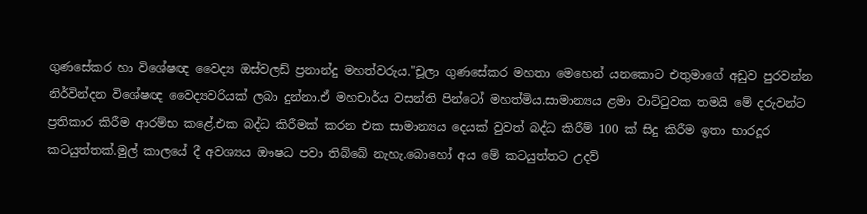ගුණසේකර හා විශේෂඥ වෛද්‍ය ඔස්වලඩ් ප්‍රනාන්දු මහත්වරුය."චූලා ගුණසේකර මහතා මෙහෙන් යනකොට එතුමාගේ අඩුව පුරවන්න නිර්වින්දන විශේෂඥ වෛද්‍යවරියක් ලබා දුන්නා.ඒ මහචාර්ය වසන්ති පින්ටෝ මහත්මිය.සාමාන්‍යය ළමා වාට්ටුවක තමයි මේ දරුවන්ට ප්‍රතිකාර කිරීම ආරම්භ කළේ.එක බද්ධ කිරීමක් කරන එක සාමාන්‍යය දෙයක් වුවත් බද්ධ කිරීම් 100 ක් සිදු කිරීම ඉතා භාරදූර කටයුත්තක්.මුල් කාලයේ දී අවශ්‍යය ඖෂධ පවා තිබ්බේ නැහැ.බොහෝ අය මේ කටයුත්තට උදව්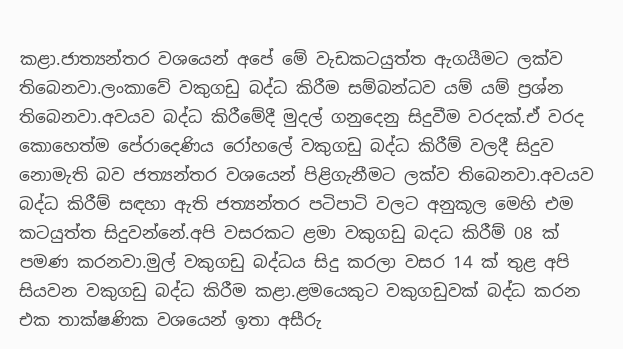කළා.ජාත්‍යන්තර වශයෙන් අපේ මේ වැඩකටයුත්ත ඇගයීමට ලක්ව තිබෙනවා.ලංකාවේ වකුගඩු බද්ධ කිරීම සම්බන්ධව යම් යම් ප්‍රශ්න තිබෙනවා.අවයව බද්ධ කිරීමේදී මුදල් ගනුදෙනු සිදුවීම වරදක්.ඒ වරද කොහෙත්ම පේරාදෙණිය රෝහලේ වකුගඩු බද්ධ කිරීම් වලදී සිදුව නොමැති බව ජත්‍යන්තර වශයෙන් පිළිගැනීමට ලක්ව තිබෙනවා.අවයව බද්ධ කිරීම් සඳහා ඇති ජත්‍යන්තර පටිපාටි වලට අනුකූල මෙහි එම කටයුත්ත සිදුවන්නේ.අපි වසරකට ළමා වකුගඩු බදධ කිරීම් 08 ක් පමණ කරනවා.මුල් වකුගඩු බද්ධය සිදු කරලා වසර 14 ක් තුළ අපි සියවන වකුගඩු බද්ධ කිරීම කළා.ළමයෙකුට වකුගඩුවක් බද්ධ කරන එක තාක්ෂණික වශයෙන් ඉතා අසීරු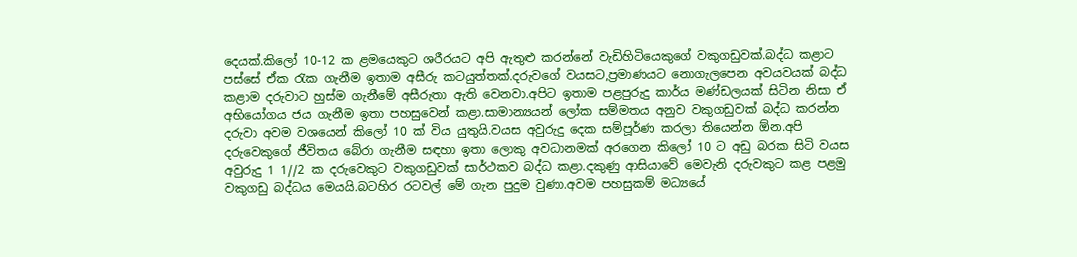දෙයක්.කිලෝ 10-12 ක ළමයෙකුට ශරීරයට අපි ඇතුළු කරන්නේ වැඩිහිටියෙකුගේ වකුගඩුවක්.බද්ධ කළාට පස්සේ ඒක රැක ගැනීම ඉතාම අසීරු කටයුත්තක්.දරුවගේ වයසට,ප්‍රමාණයට නොගැලපෙන අවයවයක් බද්ධ කළාම දරුවාට හුස්ම ගැනීමේ අසීරුතා ඇති වෙනවා.අපිට ඉතාම පළපුරුදු කාර්ය මණ්ඩලයක් සිටින නිසා ඒ අභියෝගය ජය ගැනීම ඉතා පහසුවෙන් කළා.සාමාන්‍යයන් ලෝක සම්මතය අනුව වකුගඩුවක් බද්ධ කරන්න දරුවා අවම වශයෙන් කිලෝ 10 ක් විය යුතුයි.වයස අවුරුදු දෙක සම්පූර්ණ කරලා තියෙන්න ඕන.අපි දරුවෙකුගේ ජීවිතය බේරා ගැනීම සඳහා ඉතා ලොකු අවධානමක් අරගෙන කිලෝ 10 ට අඩු බරක සිටි වයස අවුරුදු 1 1//2 ක දරුවෙකුට වකුගඩුවක් සාර්ථකව බද්ධ කළා.දකුණු ආසියාවේ මෙවැනි දරුවකුට කළ පළමු වකුගඩු බද්ධය මෙයයි.බටහිර රටවල් මේ ගැන පුදුම වුණා.අවම පහසුකම් මධ්‍යයේ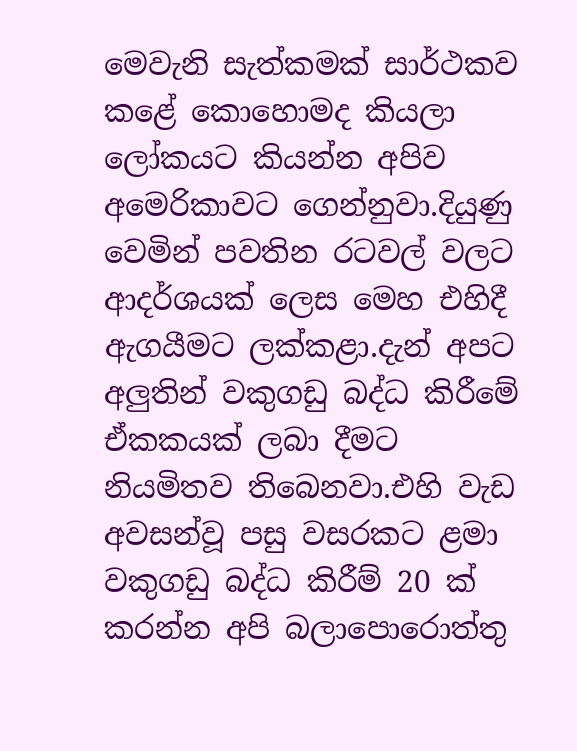මෙවැනි සැත්කමක් සාර්ථකව කළේ කොහොමද කියලා ලෝකයට කියන්න අපිව අමෙරිකාවට ගෙන්නුවා.දියුණු වෙමින් පවතින රටවල් වලට ආදර්ශයක් ලෙස මෙහ එහිදී ඇගයීමට ලක්කළා.දැන් අපට අලුතින් වකුගඩු බද්ධ කිරීමේ ඒකකයක් ලබා දීමට නියමිතව තිබෙනවා.එහි වැඩ අවසන්වූ පසු වසරකට ළමා වකුගඩු බද්ධ කිරීම් 20 ක් කරන්න අපි බලාපොරොත්තු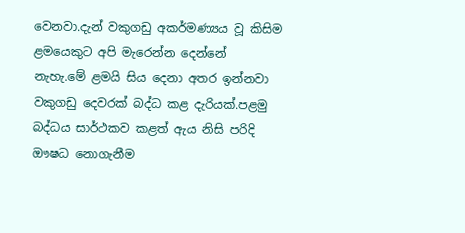වෙනවා.දැන් වකුගඩු අකර්මණ්‍යය වූ කිසිම ළමයෙකුට අපි මැරෙන්න දෙන්නේ නැහැ.මේ ළමයි සිය දෙනා අතර ඉන්නවා වකුගඩු දෙවරක් බද්ධ කළ දැරියක්.පළමු බද්ධය සාර්ථකව කළත් ඇය නිසි පරිදි ඖෂධ නොගැනීම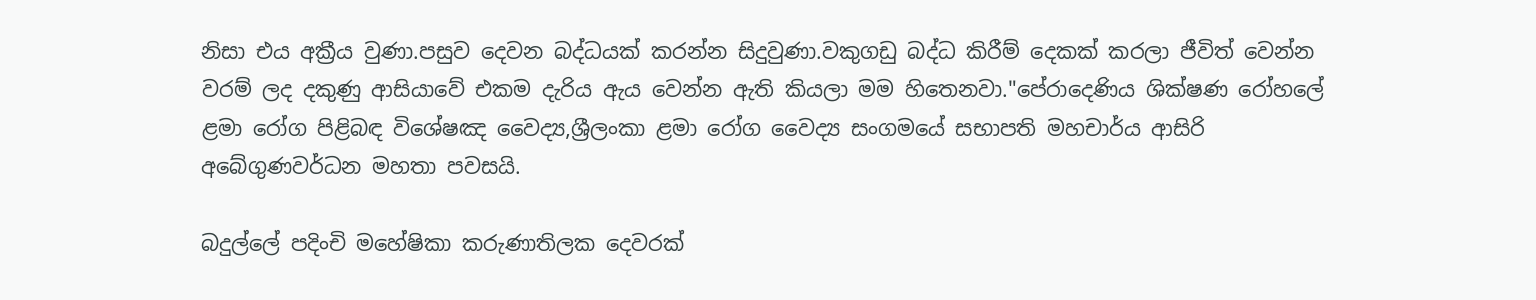නිසා එය අක්‍රීය වුණා.පසුව දෙවන බද්ධයක් කරන්න සිදුවුණා.වකුගඩු බද්ධ කිරීම් දෙකක් කරලා ජීවිත් වෙන්න වරම් ලද දකුණු ආසියාවේ එකම දැරිය ඇය වෙන්න ඇති කියලා මම හිතෙනවා."පේරාදෙණිය ශික්ෂණ රෝහලේ ළමා රෝග පිළිබඳ විශේෂඤ වෛද්‍ය,ශ්‍රීලංකා ළමා රෝග වෛද්‍ය සංගමයේ සභාපති මහචාර්ය ආසිරි අබේගුණවර්ධන මහතා පවසයි.

බදුල්ලේ පදිංචි මහේෂිකා කරුණාතිලක දෙවරක්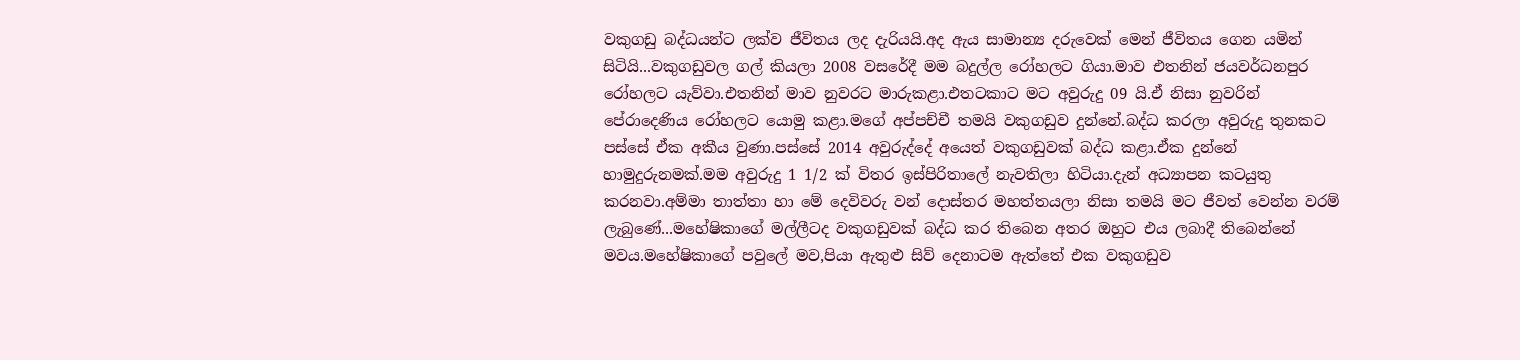වකුගඩු බද්ධයන්ට ලක්ව ජීවිතය ලද දැරියයි.අද ඇය සාමාන්‍ය දරුවෙක් මෙන් ජීවිතය ගෙන යමින් සිටියි...වකුගඩුවල ගල් කියලා 2008 වසරේදී මම බදුල්ල රෝහලට ගියා.මාව එතනින් ජයවර්ධනපුර රෝහලට යැව්වා.එතනින් මාව නුවරට මාරුකළා.එතටකාට මට අවුරුදු 09 යි.ඒ නිසා නුවරින් පේරාදෙණිය රෝහලට යොමු කළා.මගේ අප්පච්චී තමයි වකුගඩුව දුන්නේ.බද්ධ කරලා අවුරුදු තුනකට පස්සේ ඒක අකීය වුණා.පස්සේ 2014 අවුරුද්දේ අයෙත් වකුගඩුවක් බද්ධ කළා.ඒක දුන්නේ හාමුදුරුනමක්.මම අවුරුදු 1 1/2 ක් විතර ඉස්පිරිතාලේ නැවතිලා හිටියා.දැන් අධ්‍යාපන කටයුතු කරනවා.අම්මා තාත්තා හා මේ දෙවිවරු වන් දොස්තර මහත්තයලා නිසා තමයි මට ජීවත් වෙන්න වරම් ලැබුණේ...මහේෂිකාගේ මල්ලීටද වකුගඩුවක් බද්ධ කර තිබෙන අතර ඔහුට එය ලබාදී තිබෙන්නේ මවය.මහේෂිකාගේ පවුලේ මව,පියා ඇතුළු සිව් දෙනාටම ඇත්තේ එක වකුගඩුව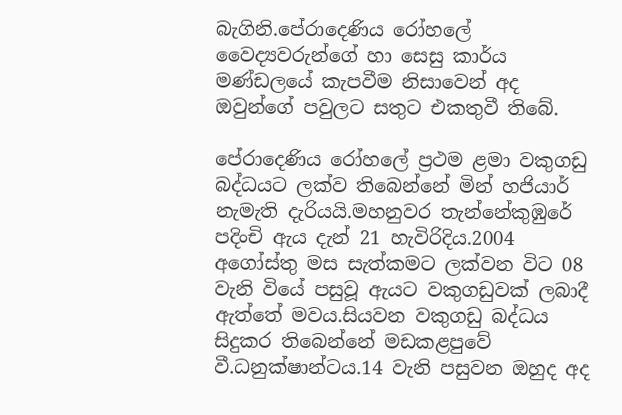බැගිනි.පේරාදෙණිය රෝහලේ වෛද්‍යවරුන්ගේ හා සෙසු කාර්ය මණ්ඩලයේ කැපවීම නිසාවෙන් අද ඔවුන්ගේ පවුලට සතුට එකතුවී තිබේ.

පේරාදෙණිය රෝහලේ ප්‍රථම ළමා වකුගඩු බද්ධයට ලක්ව තිබෙන්නේ මින් හජියාර් නැමැති දැරියයි.මහනුවර තැන්නේකුඹුරේ පදිංචි ඇය දැන් 21 හැවිරිදිය.2004 අගෝස්තු මස සැත්කමට ලක්වන විට 08 වැනි වියේ පසුවූ ඇයට වකුගඩුවක් ලබාදී ඇත්තේ මවය.සියවන වකුගඩු බද්ධය සිදුකර තිබෙන්නේ මඩකළපුවේ වී.ධනුක්ෂාන්ටය.14 වැනි පසුවන ඔහුද අද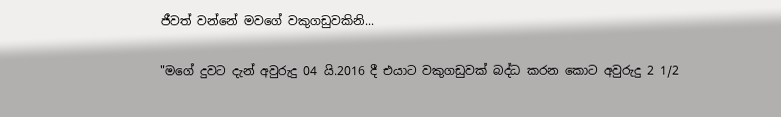ජීවත් වන්නේ මවගේ වකුගඩුවකිනි...

"මගේ දුවට දැන් අවුරුදු 04 යි.2016 දී එයාට වකුගඩුවක් බද්ධ කරන කොට අවුරුදු 2 1/2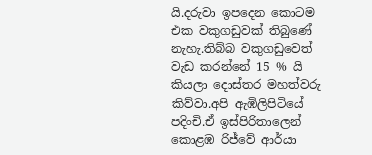යි.දරුවා ඉපදෙන කොටම එක වකුගඩුවක් තිබුණේ නැහැ.තිබ්බ වකුගඩුවෙත් වැඩ කරන්නේ 15 % යි කියලා දොස්තර මහත්වරු කිව්වා.අපි ඇඹිලිපිටියේ පදිංචි.ඒ ඉස්පිරිතාලෙන් කොළඹ රිජ්වේ ආර්යා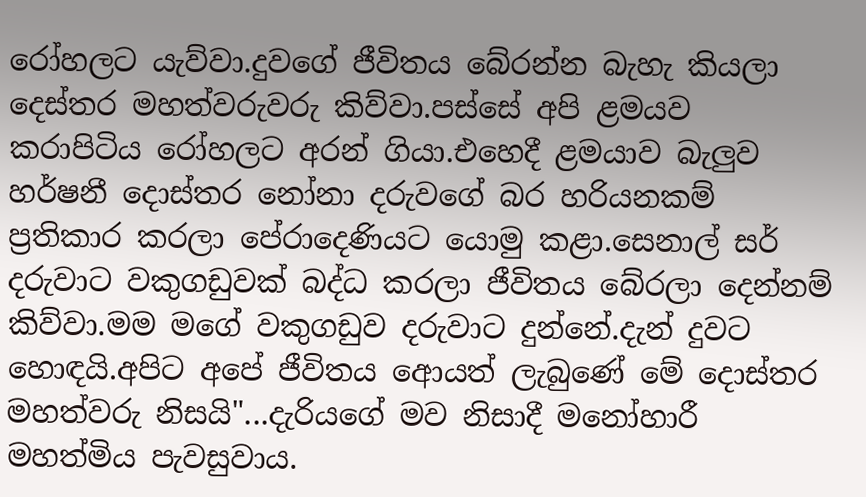රෝහලට යැව්වා.දුවගේ ජීවිතය බේරන්න බැහැ කියලා දෙස්තර මහත්වරුවරු කිව්වා.පස්සේ අපි ළමයව කරාපිටිය රෝහලට අරන් ගියා.එහෙදී ළමයාව බැලුව හර්ෂනී දොස්තර නෝනා දරුවගේ බර හරියනකම් ප්‍රතිකාර කරලා පේරාදෙණියට යොමු කළා.සෙනාල් සර් දරුවාට වකුගඩුවක් බද්ධ කරලා ජීවිතය බේරලා දෙන්නම් කිව්වා.මම මගේ වකුගඩුව දරුවාට දුන්නේ.දැන් දුවට හොඳයි.අපිට අපේ ජීවිතය ආ‍ෙයත් ලැබුණේ මේ දොස්තර මහත්වරු නිසයි"...දැරියගේ මව නිසාදී මනෝහාරී මහත්මිය පැවසුවාය.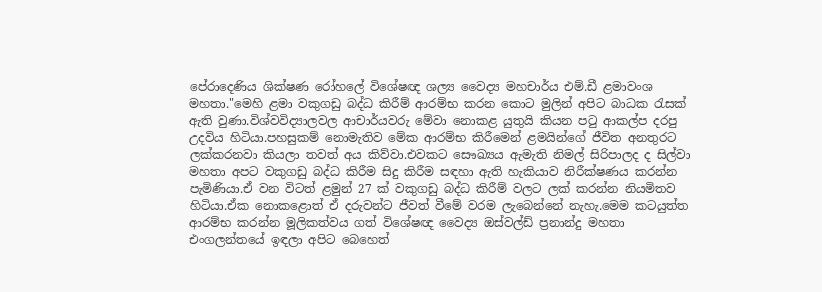පේරාදෙණිය ශික්ෂණ රෝහලේ විශේෂඥ ශල්‍ය වෛද්‍ය මහචාර්ය එම්.ඩී ළමාවංශ මහතා."මෙහි ළමා වකුගඩු බද්ධ කිරීම් ආරම්භ කරන කොට මුලින් අපිට බාධක රැසක් ඇති වුණා.විශ්වවිද්‍යාලවල ආචාර්යවරු මේවා නොකළ යුතුයි කියන පටු ආකල්ප දරපු උදවිය හිටියා.පහසුකම් නොමැතිව මේක ආරම්භ කිරීමෙන් ළමයින්ගේ ජීවිත අනතුරට ලක්කරනවා කියලා තවත් අය කිව්වා.එවකට සෞඛ්‍යය ඇමැති නිමල් සිරිපාලද ද සිල්වා මහතා අපට වකුගඩු බද්ධ කිරීම සිදු කිරීම සඳහා ඇති හැකියාව නිරීක්ෂණය කරන්න පැමිණියා.ඒ වන විටත් ළමුන් 27 ක් වකුගඩු බද්ධ කිරීම් වලට ලක් කරන්න නියමිතව හිටියා.ඒක නොකළොත් ඒ දරුවන්ට ජීවත් වීමේ වරම ලැබෙන්නේ නැහැ.මෙම කටයුත්ත ආරම්භ කරන්න මූලිකත්වය ගත් විශේෂඥ වෛද්‍ය ඔස්වල්ඩ් ප්‍රනාන්දු මහතා එංගලන්තයේ ඉඳලා අපිට බෙහෙත්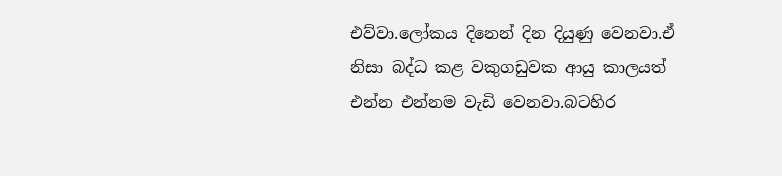එව්වා.ලෝකය දිනෙන් දින දියුණු වෙනවා.ඒ නිසා බද්ධ කළ වකුගඩුවක ආයු කාලයත් එන්න එන්නම වැඩි වෙනවා.බටහිර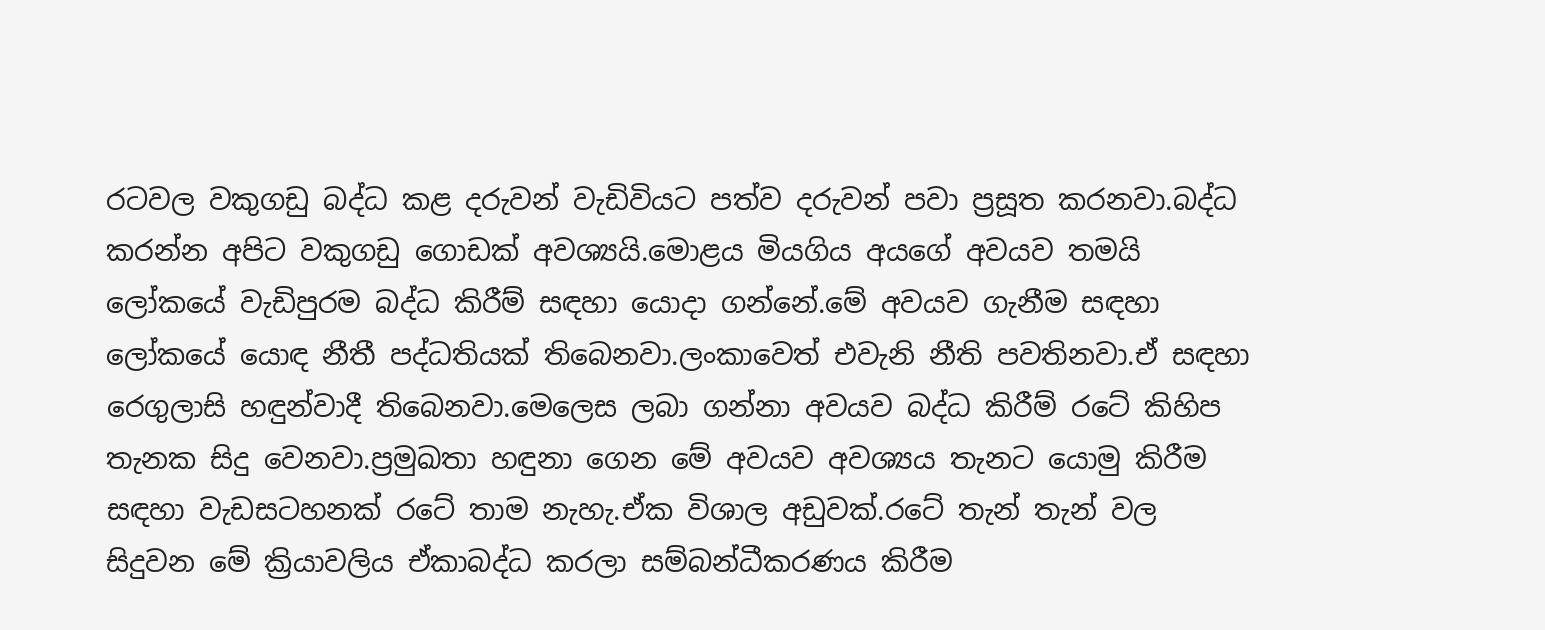රටවල වකුගඩු බද්ධ කළ දරුවන් වැඩිවියට පත්ව දරුවන් පවා ප්‍රසූත කරනවා.බද්ධ කරන්න අපිට වකුගඩු ගොඩක් අවශ්‍යයි.මොළය මියගිය අයගේ අවයව තමයි ලෝකයේ වැඩිපුරම බද්ධ කිරීම් සඳහා යොදා ගන්නේ.මේ අවයව ගැනීම සඳහා ලෝකයේ යොඳ නීතී පද්ධතියක් තිබෙනවා.ලංකාවෙත් එවැනි නීති පවතිනවා.ඒ සඳහා රෙගුලාසි හඳුන්වාදී තිබෙනවා.මෙලෙස ලබා ගන්නා අවයව බද්ධ කිරීම් රටේ කිහිප තැනක සිදු වෙනවා.ප්‍රමුඛතා හඳුනා ගෙන මේ අවයව අවශ්‍යය තැනට යොමු කිරීම සඳහා වැඩසටහනක් රටේ තාම නැහැ.ඒක විශාල අඩුවක්.රටේ තැන් තැන් වල සිදුවන මේ ක්‍රියාවලිය ඒකාබද්ධ කරලා සම්බන්ධීකරණය කිරීම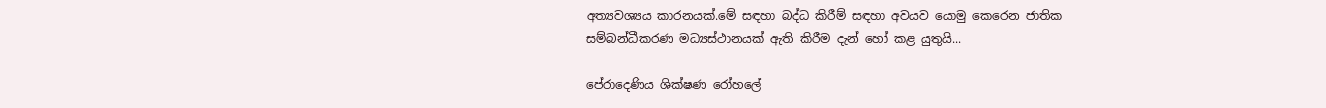අත්‍යවශ්‍යය කාරනයක්.මේ සඳහා බද්ධ කිරීම් සඳහා අවයව යොමු කෙරෙන ජාතික සම්බන්ධීකරණ මධ්‍යස්ථානයක් ඇති කිරීම දැන් හෝ කළ යුතුයි...

පේරාදෙණිය ශික්ෂණ රෝහලේ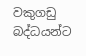වකුගඩු බද්ධයන්ට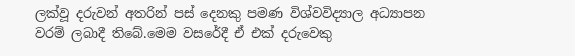ලක්වූ දරුවන් අතරින් පස් දෙනකු පමණ විශ්වවිද්‍යාල අධ්‍යාපන වරම් ලබාදී තිබේ.මෙම වසරේදී ඒ එක් දරුවෙකු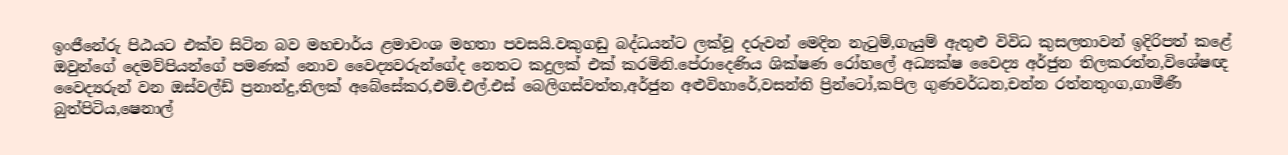ඉංජීනේරු පිඨයට එක්ව සිටින බව මහචාර්ය ළමාවංශ මහතා පවසයි.වකුගඩු බද්ධයන්ට ලක්වූ දරුවන් මෙදින නැටුම්,ගැයුම් ඇතුළු විවිධ කුසලතාවන් ඉදිරිපත් කළේ ඔවුන්ගේ දෙමව්පියන්ගේ පමණක් නොව වෛද්‍යවරුන්ගේද නෙතට කදුලක් එක් කරමිනි.පේරාදෙණිය ශික්ෂණ රෝහලේ අධ්‍යක්ෂ වෛද්‍ය අර්ජුන තිලකරත්න,විශේෂඥ වෛද්‍යරුන් වන ඔස්වල්ඩ් ප්‍රනාන්දු,තිලක් අබේසේකර,එම්.එල්.එස් බෙලිගස්වත්ත,අර්ජුන අළුවිහාරේ,වසන්ති ප්‍රින්ටෝ,කපිල ගුණවර්ධන,චන්න රත්නතුංග,ගාමීණී බුත්පිටිය,ෂෙනාල්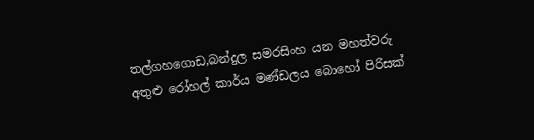තල්ගහගොඩ,බන්දුල සමරසිංහ යන මහත්වරු අතුළු රෝහල් කාර්ය මණ්ඩලය බොහෝ පිරිසක්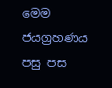මෙම ජයග්‍රහණය පසු පස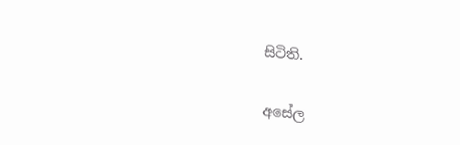සිටිති.

අසේල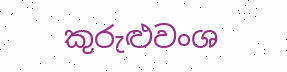කුරුළුවංශ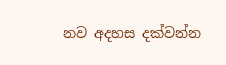නව අදහස දක්වන්න